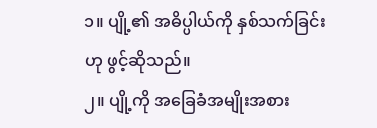၁။ ပျို့၏ အဓိပ္ပါယ်ကို နှစ်သက်ခြင်းဟု ဖွင့်ဆိုသည်။
၂။ ပျို့ကို အခြေခံအမျိုးအစား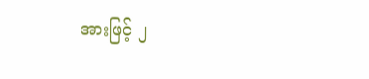အားဖြင့် ၂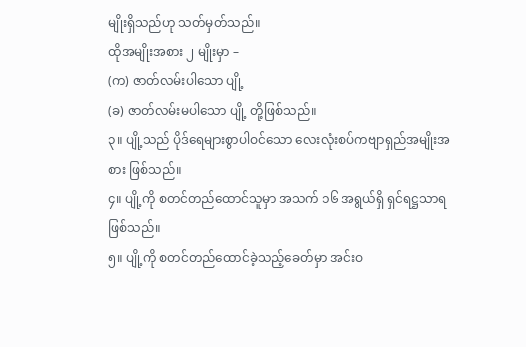မျိုးရှိသည်ဟု သတ်မှတ်သည်။
ထိုအမျိုးအစား ၂ မျိုးမှာ –
(က) ဇာတ်လမ်းပါသော ပျို့
(ခ) ဇာတ်လမ်းမပါသော ပျို့ တို့ဖြစ်သည်။
၃။ ပျို့သည် ပိုဒ်ရေများစွာပါဝင်သော လေးလုံးစပ်ကဗျာရှည်အမျိုးအစား ဖြစ်သည်။
၄။ ပျို့ကို စတင်တည်ထောင်သူမှာ အသက် ၁၆ အရွယ်ရှိ ရှင်ရဋ္ဌသာရ ဖြစ်သည်။
၅။ ပျို့ကို စတင်တည်ထောင်ခဲ့သည့်ခေတ်မှာ အင်းဝ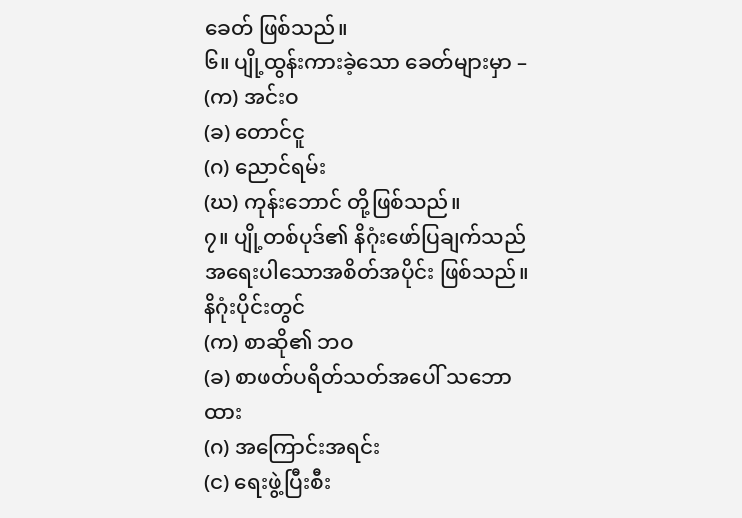ခေတ် ဖြစ်သည်။
၆။ ပျို့ထွန်းကားခဲ့သော ခေတ်များမှာ –
(က) အင်းဝ
(ခ) တောင်ငူ
(ဂ) ညောင်ရမ်း
(ဃ) ကုန်းဘောင် တို့ဖြစ်သည်။
၇။ ပျို့တစ်ပုဒ်၏ နိဂုံးဖော်ပြချက်သည် အရေးပါသောအစိတ်အပိုင်း ဖြစ်သည်။
နိဂုံးပိုင်းတွင်
(က) စာဆို၏ ဘဝ
(ခ) စာဖတ်ပရိတ်သတ်အပေါ် သဘောထား
(ဂ) အကြောင်းအရင်း
(င) ရေးဖွဲ့ပြီးစီး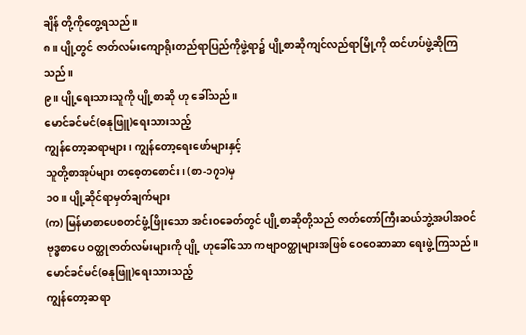ချိန် တို့ကိုတွေ့ရသည်။
၈။ ပျို့တွင် ဇာတ်လမ်းကျောရိုးတည်ရာပြည်ကိုဖွဲ့ရာ၌ ပျို့စာဆိုကျင်လည်ရာမြို့ကို ထင်ဟပ်ဖွဲ့ဆိုကြသည်။
၉။ ပျို့ရေးသားသူကို ပျို့စာဆို ဟု ခေါ်သည်။
မောင်ခင်မင်(ဓနုဖြူ)ရေးသားသည့်
ကျွန်တော့ဆရာများ၊ ကျွန်တော့ရေးဖော်များနှင့်
သူတို့စာအုပ်များ တစေ့တစောင်း၊ (စာ-၁၇၁)မှ
၁၀။ ပျို့ဆိုင်ရာမှတ်ချက်များ
(က) မြန်မာစာပေစတင်ဖွံ့ဖြိုးသော အင်းဝခေတ်တွင် ပျို့စာဆိုတို့သည် ဇာတ်တော်ကြီးဆယ်ဘွဲ့အပါအဝင် ဗုဒ္ဓစာပေ ဝတ္ထုဇာတ်လမ်းများကို ပျို့ ဟုခေါ်သော ကဗျာဝတ္ထုများအဖြစ် ဝေဝေဆာဆာ ရေးဖွဲ့ကြသည်။
မောင်ခင်မင်(ဓနုဖြူ)ရေးသားသည့်
ကျွန်တော့ဆရာ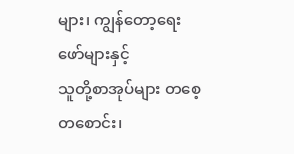များ၊ ကျွန်တော့ရေးဖော်များနှင့်
သူတို့စာအုပ်များ တစေ့တစောင်း၊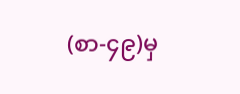(စာ-၄၉)မှ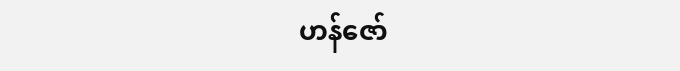ဟန်ဇော်